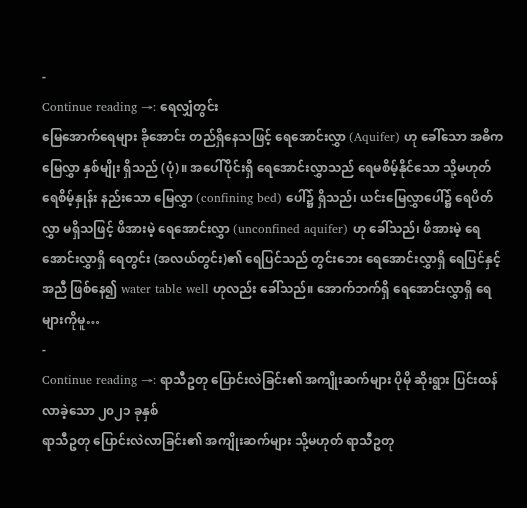-
Continue reading →: ရေလျှံတွင်း
မြေအောက်ရေများ ခိုအောင်း တည်ရှိနေသဖြင့် ရေအောင်းလွှာ (Aquifer) ဟု ခေါ်သော အဓိက မြေလွှာ နှစ်မျိုး ရှိသည် (ပုံ)။ အပေါ်ပိုင်းရှိ ရေအောင်းလွှာသည် ရေမစိမ့်နိုင်သော သို့မဟုတ် ရေစိမ့်နှုန်း နည်းသော မြေလွှာ (confining bed) ပေါ်၌ ရှိသည်၊ ယင်းမြေလွှာပေါ်၌ ရေပိတ်လွှာ မရှိသဖြင့် ဖိအားမဲ့ ရေအောင်းလွှာ (unconfined aquifer) ဟု ခေါ်သည်၊ ဖိအားမဲ့ ရေအောင်းလွှာရှိ ရေတွင်း (အလယ်တွင်း)၏ ရေပြင်သည် တွင်းဘေး ရေအောင်းလွှာရှိ ရေပြင်နှင့် အညီ ဖြစ်နေ၍ water table well ဟုလည်း ခေါ်သည်။ အောက်ဘက်ရှိ ရေအောင်းလွှာရှိ ရေများကိုမူ…
-
Continue reading →: ရာသီဥတု ပြောင်းလဲခြင်း၏ အကျိုးဆက်များ ပိုမို ဆိုးရွား ပြင်းထန်လာခဲ့သော ၂၀၂၁ ခုနှစ်
ရာသီဥတု ပြောင်းလဲလာခြင်း၏ အကျိုးဆက်များ သို့မဟုတ် ရာသီဥတု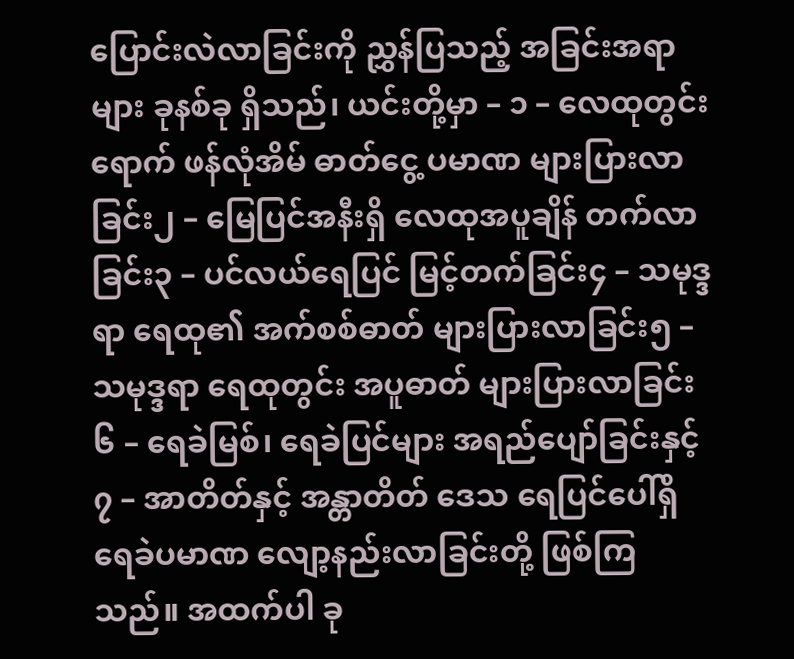ပြောင်းလဲလာခြင်းကို ညွှန်ပြသည့် အခြင်းအရာများ ခုနစ်ခု ရှိသည်၊ ယင်းတို့မှာ – ၁ – လေထုတွင်းရောက် ဖန်လုံအိမ် ဓာတ်ငွေ့ ပမာဏ များပြားလာခြင်း၂ – မြေပြင်အနီးရှိ လေထုအပူချိန် တက်လာခြင်း၃ – ပင်လယ်ရေပြင် မြင့်တက်ခြင်း၄ – သမုဒ္ဒရာ ရေထု၏ အက်စစ်ဓာတ် များပြားလာခြင်း၅ – သမုဒ္ဒရာ ရေထုတွင်း အပူဓာတ် များပြားလာခြင်း၆ – ရေခဲမြစ်၊ ရေခဲပြင်များ အရည်ပျော်ခြင်းနှင့်၇ – အာတိတ်နှင့် အန္တာတိတ် ဒေသ ရေပြင်ပေါ်ရှိ ရေခဲပမာဏ လျော့နည်းလာခြင်းတို့ ဖြစ်ကြသည်။ အထက်ပါ ခု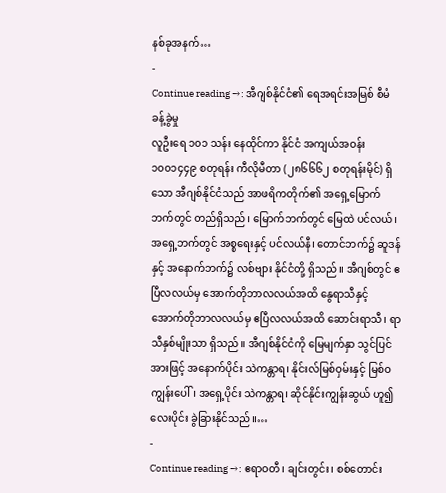နစ်ခုအနက်…
-
Continue reading →: အီဂျစ်နိုင်ငံ၏ ရေအရင်းအမြစ် စီမံခန့်ခွဲမှု
လူဦးရေ ၁၀၁ သန်း နေထိုင်ကာ နိုင်ငံ အကျယ်အဝန်း ၁၀၀၁၄၄၉ စတုရန်း ကီလိုမီတာ (၂၈၆၆၆၂ စတုရန်းမိုင်) ရှိသော အီဂျစ်နိုင်ငံသည် အာဖရိကတိုက်၏ အရှေ့မြောက်ဘက်တွင် တည်ရှိသည်၊ မြောက်ဘက်တွင် မြေထဲ ပင်လယ်၊ အရှေ့ဘက်တွင် အစ္စရေးနှင့် ပင်လယ်နီ၊ တောင်ဘက်၌ ဆူဒန်နှင့် အနောက်ဘက်၌ လစ်ဗျား နိုင်ငံတို့ ရှိသည်။ အီဂျစ်တွင် ဧပြီလလယ်မှ အောက်တိုဘာလလယ်အထိ နွေရာသီနှင့် အောက်တိုဘာလလယ်မှ ဧပြီလလယ်အထိ ဆောင်းရာသီ၊ ရာသီနှစ်မျိုးသာ ရှိသည်။ အီဂျစ်နိုင်ငံကို မြေမျက်နှာ သွင်ပြင်အားဖြင့် အနောက်ပိုင်း သဲကန္တာရ၊ နိုင်းလ်မြစ်ဝှမ်းနှင့် မြစ်ဝကျွန်းပေါ်၊ အရှေ့ပိုင်း သဲကန္တာရ၊ ဆိုင်နိုင်းကျွန်းဆွယ် ဟူ၍ လေးပိုင်း ခွဲခြားနိုင်သည်။…
-
Continue reading →: ဧရာဝတီ၊ ချင်းတွင်း၊ စစ်တောင်း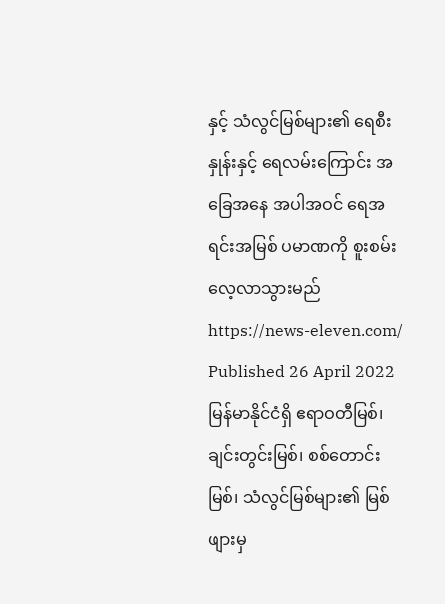နှင့် သံလွင်မြစ်များ၏ ရေစီးနှုန်းနှင့် ရေလမ်းကြောင်း အခြေအနေ အပါအဝင် ရေအရင်းအမြစ် ပမာဏကို စူးစမ်း လေ့လာသွားမည်
https://news-eleven.com/ Published 26 April 2022 မြန်မာနိုင်ငံရှိ ဧရာဝတီမြစ်၊ ချင်းတွင်းမြစ်၊ စစ်တောင်းမြစ်၊ သံလွင်မြစ်များ၏ မြစ်ဖျားမှ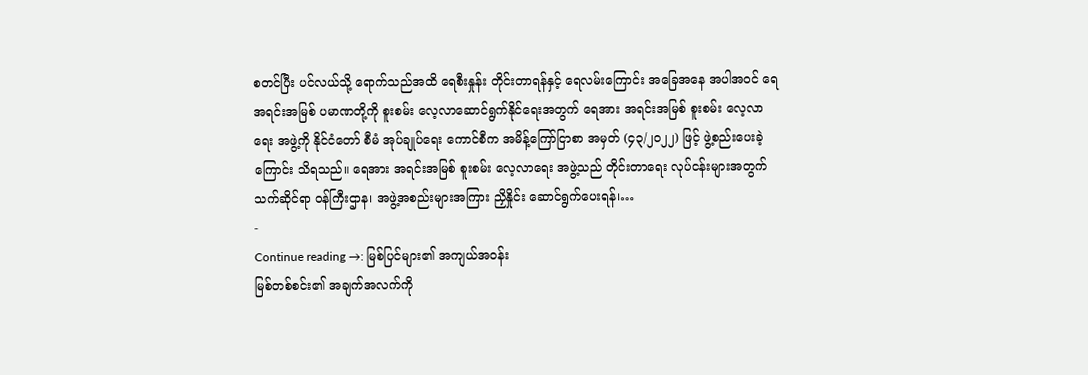စတင်ပြီး ပင်လယ်သို့ ရောက်သည်အထိ ရေစီးနှုန်း တိုင်းတာရန်နှင့် ရေလမ်းကြောင်း အခြေအနေ အပါအဝင် ရေအရင်းအမြစ် ပမာဏတို့ကို စူးစမ်း လေ့လာဆောင်ရွက်နိုင်ရေးအတွက် ရေအား အရင်းအမြစ် စူးစမ်း လေ့လာရေး အဖွဲ့ကို နိုင်ငံတော် စီမံ အုပ်ချုပ်ရေး ကောင်စီက အမိန့်ကြော်ငြာစာ အမှတ် (၄၃/၂၀၂၂) ဖြင့် ဖွဲ့စည်းပေးခဲ့ကြောင်း သိရသည်။ ရေအား အရင်းအမြစ် စူးစမ်း လေ့လာရေး အဖွဲ့သည် တိုင်းတာရေး လုပ်ငန်းများအတွက် သက်ဆိုင်ရာ ဝန်ကြီးဌာန၊ အဖွဲ့အစည်းများအကြား ညှိနှိုင်း ဆောင်ရွက်ပေးရန်၊…
-
Continue reading →: မြစ်ပြင်များ၏ အကျယ်အဝန်း
မြစ်တစ်စင်း၏ အချက်အလက်ကို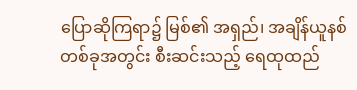ပြောဆိုကြရာ၌ မြစ်၏ အရှည်၊ အချိန်ယူနစ် တစ်ခုအတွင်း စီးဆင်းသည့် ရေထုထည်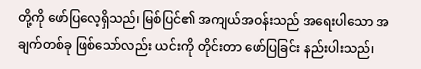တို့ကို ဖော်ပြလေ့ရှိသည်၊ မြစ်ပြင်၏ အကျယ်အဝန်းသည် အရေးပါသော အချက်တစ်ခု ဖြစ်သော်လည်း ယင်းကို တိုင်းတာ ဖော်ပြခြင်း နည်းပါးသည်၊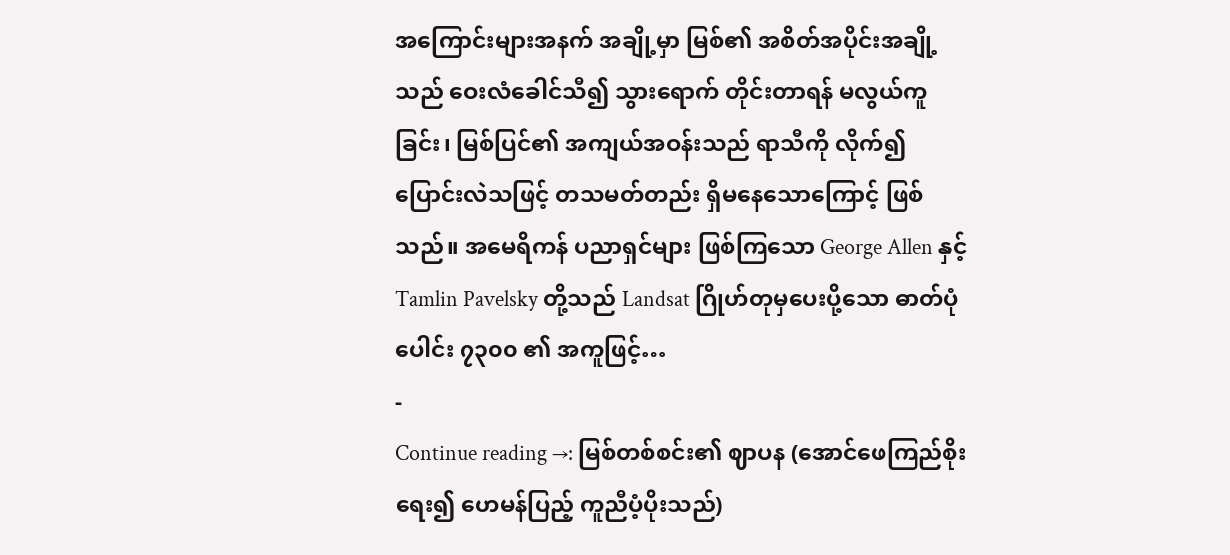အကြောင်းများအနက် အချို့မှာ မြစ်၏ အစိတ်အပိုင်းအချို့သည် ဝေးလံခေါင်သီ၍ သွားရောက် တိုင်းတာရန် မလွယ်ကူခြင်း၊ မြစ်ပြင်၏ အကျယ်အဝန်းသည် ရာသီကို လိုက်၍ ပြောင်းလဲသဖြင့် တသမတ်တည်း ရှိမနေသောကြောင့် ဖြစ်သည်။ အမေရိကန် ပညာရှင်များ ဖြစ်ကြသော George Allen နှင့် Tamlin Pavelsky တို့သည် Landsat ဂြိုဟ်တုမှပေးပို့သော ဓာတ်ပုံပေါင်း ၇၃၀၀ ၏ အကူဖြင့်…
-
Continue reading →: မြစ်တစ်စင်း၏ ဈာပန (အောင်ဖေကြည်စိုး ရေး၍ ဟေမန်ပြည့် ကူညီပံ့ပိုးသည်)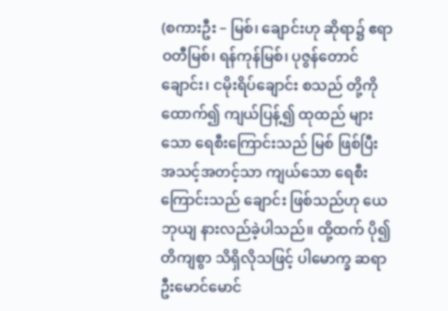(စကားဦး – မြစ်၊ ချောင်းဟု ဆိုရာ၌ ဧရာဝတီမြစ်၊ ရန်ကုန်မြစ်၊ ပုဇွန်တောင်ချောင်း၊ ငမိုးရိပ်ချောင်း စသည် တို့ကို ထောက်၍ ကျယ်ပြန့်၍ ထုထည် များသော ရေစီးကြောင်းသည် မြစ် ဖြစ်ပြီး အသင့်အတင့်သာ ကျယ်သော ရေစီးကြောင်းသည် ချောင်း ဖြစ်သည်ဟု ယေဘုယျ နားလည်ခဲ့ပါသည်။ ထို့ထက် ပို၍ တိကျစွာ သိရှိလိုသဖြင့် ပါမောက္ခ ဆရာ ဦးမောင်မောင်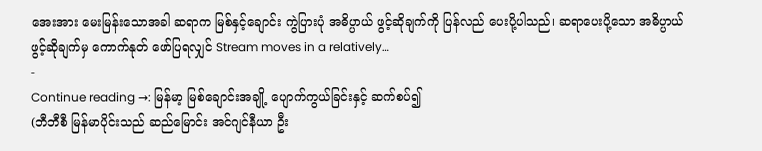အေးအား မေးမြန်းသောအခါ ဆရာက မြစ်နှင့်ချောင်း ကွဲပြားပုံ အဓိပ္ပာယ် ဖွင့်ဆိုချက်ကို ပြန်လည် ပေးပို့ပါသည်၊ ဆရာပေးပို့သော အဓိပ္ပာယ် ဖွင့်ဆိုချက်မှ ကောက်နုတ် ဖော်ပြရလျှင် Stream moves in a relatively…
-
Continue reading →: မြန်မာ့ မြစ်ချောင်းအချို့ ပျောက်ကွယ်ခြင်းနှင့် ဆက်စပ်၍
(ဘီဘီစီ မြန်မာပိုင်းသည် ဆည်မြောင်း အင်ဂျင်နီယာ ဦး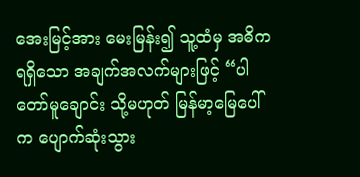အေးမြင့်အား မေးမြန်း၍ သူ့ထံမှ အဓိက ရရှိသော အချက်အလက်များဖြင့် “ပါတော်မူချောင်း သို့မဟုတ် မြန်မာ့မြေပေါ်က ပျောက်ဆုံးသွား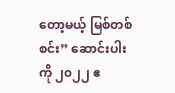တော့မယ့် မြစ်တစ်စင်း” ဆောင်းပါးကို ၂၀၂၂ ဧ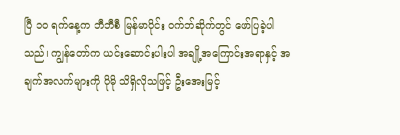ပြီ ၁၀ ရက်နေ့က ဘီဘီစီ မြန်မာပိုင်း ဝက်ဘ်ဆိုက်တွင် ဖော်ပြခဲ့ပါသည်၊ ကျွန်တော်က ယင်းဆောင်းပါးပါ အချို့အကြောင်းအရာနှင့် အချက်အလက်များကို ပိုမို သိရှိလိုသဖြင့် ဦးအေးမြင့်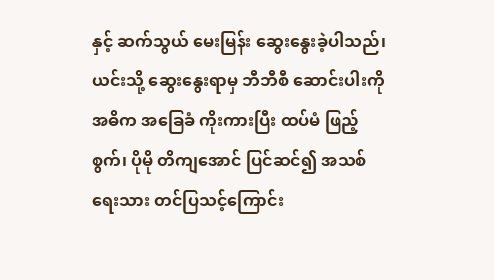နှင့် ဆက်သွယ် မေးမြန်း ဆွေးနွေးခဲ့ပါသည်၊ ယင်းသို့ ဆွေးနွေးရာမှ ဘီဘီစီ ဆောင်းပါးကို အဓိက အခြေခံ ကိုးကားပြီး ထပ်မံ ဖြည့်စွက်၊ ပိုမို တိကျအောင် ပြင်ဆင်၍ အသစ် ရေးသား တင်ပြသင့်ကြောင်း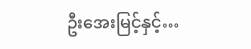ဦးအေးမြင့်နှင့်…